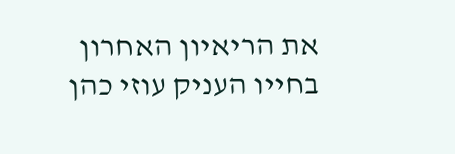את הריאיון האחרון בחייו העניק עוזי כהן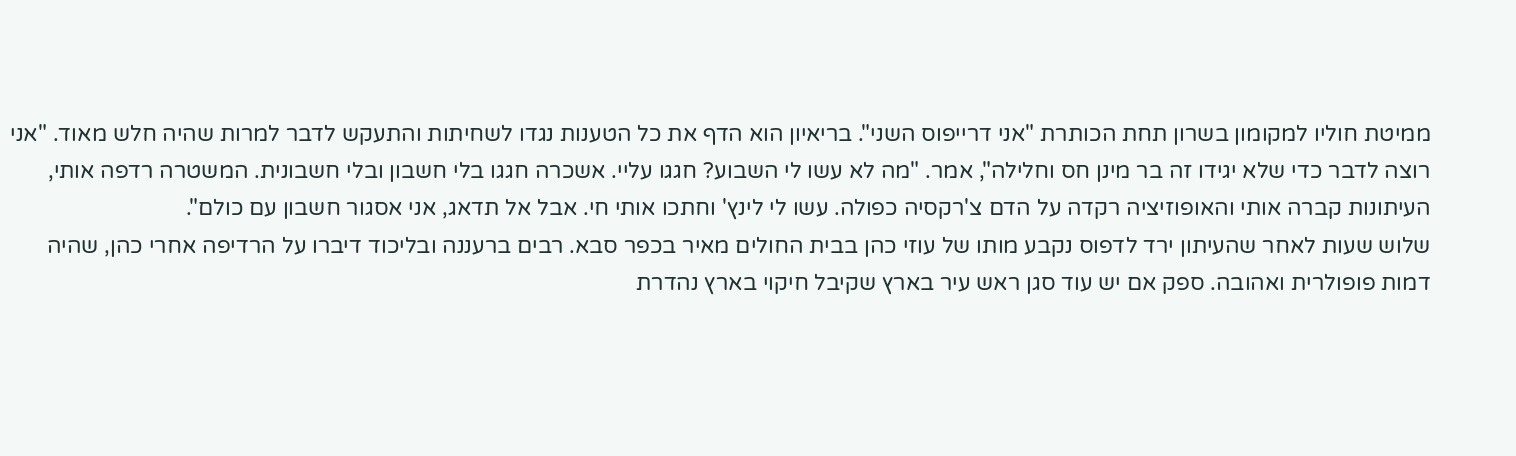ממיטת חוליו למקומון בשרון תחת הכותרת "אני דרייפוס השני". בריאיון הוא הדף את כל הטענות נגדו לשחיתות והתעקש לדבר למרות שהיה חלש מאוד. "אני רוצה לדבר כדי שלא יגידו זה בר מינן חס וחלילה", אמר. "מה לא עשו לי השבוע? חגגו עליי. אשכרה חגגו בלי חשבון ובלי חשבונית. המשטרה רדפה אותי, העיתונות קברה אותי והאופוזיציה רקדה על הדם צ'רקסיה כפולה. עשו לי לינץ' וחתכו אותי חי. אבל אל תדאג, אני אסגור חשבון עם כולם".
שלוש שעות לאחר שהעיתון ירד לדפוס נקבע מותו של עוזי כהן בבית החולים מאיר בכפר סבא. רבים ברעננה ובליכוד דיברו על הרדיפה אחרי כהן, שהיה דמות פופולרית ואהובה. ספק אם יש עוד סגן ראש עיר בארץ שקיבל חיקוי בארץ נהדרת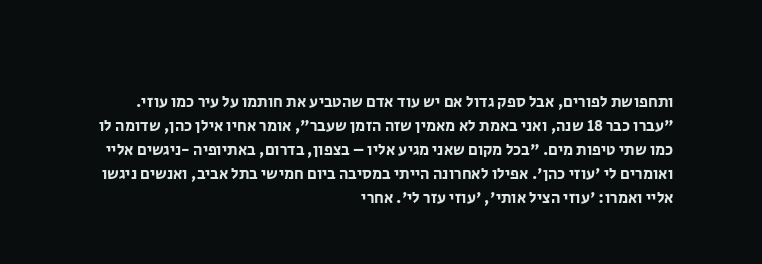ותחפושת לפורים, אבל ספק גדול אם יש עוד אדם שהטביע את חותמו על עיר כמו עוזי.
"עברו כבר 18 שנה, ואני באמת לא מאמין שזה הזמן שעבר", אומר אחיו אילן כהן, שדומה לו כמו שתי טיפות מים. "בכל מקום שאני מגיע אליו – בצפון, בדרום, באתיופיה -ניגשים אליי ואומרים לי 'עוזי כהן'. אפילו לאחרונה הייתי במסיבה ביום חמישי בתל אביב, ואנשים ניגשו אליי ואמרו: 'עוזי הציל אותי', 'עוזי עזר לי'. אחרי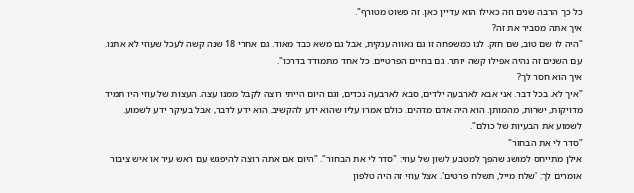כל כך הרבה שנים וזה כאילו הוא עדיין כאן. זה פשוט מטורף".
איך אתה מסביר את זה?
"היה לו שם טוב, שם חזק. לנו כמשפחה זו גם גאווה ענקית, אבל גם משא כבד מאוד. גם אחרי 18 שנה קשה לעכל שעוזי לא אתנו. עם השנים זה נהיה אפילו קשה יותר. גם בחיים הפרטיים. כל אחד מתמודד בדרכו".
איך הוא חסר לך?
"איך לא. בכל דבר. אני אבא לארבעה ילדים, סבא לארבעה נכדים, וגם היום הייתי רוצה לקבל ממנו עצה. העצות של עוזי היו תמיד מדויקות, ישרות, מהמותן. הוא היה אדם מדהים. כולם אמרו עליו שהוא ידע להקשיב. הוא ידע לדבר, אבל בעיקר ידע לשמוע. לשמוע את הבעיות של כולם".
"סדר לי את הבחור"
אילן מתייחס למושג שהפך למטבע לשון של עוזי: "סדר לי את הבחור". "היום אם אתה רוצה להיפגש עם ראש עיר או איש ציבור אומרים לך: 'שלח מייל, תשלח פרטים'. אצל עוזי זה היה טלפון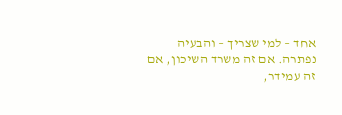אחד – למי שצריך – והבעיה נפתרה. אם זה משרד השיכון, אם זה עמידר,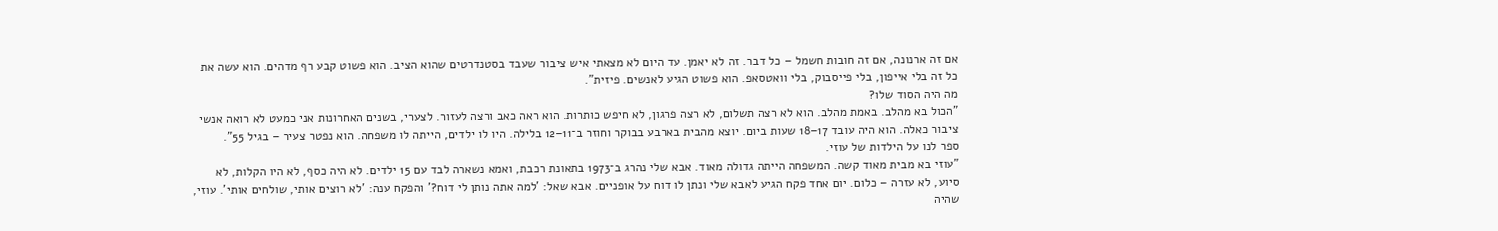אם זה ארנונה, אם זה חובות חשמל – כל דבר. זה לא יאמן. עד היום לא מצאתי איש ציבור שעבד בסטנדרטים שהוא הציב. הוא פשוט קבע רף מדהים. הוא עשה את כל זה בלי אייפון, בלי פייסבוק, בלי וואטסאפ. הוא פשוט הגיע לאנשים. פיזית".
מה היה הסוד שלו?
"הכול בא מהלב. באמת מהלב. הוא לא רצה תשלום, לא רצה פרגון, לא חיפש כותרות. הוא ראה כאב ורצה לעזור. לצערי, בשנים האחרונות אני כמעט לא רואה אנשי ציבור כאלה. הוא היה עובד 17–18 שעות ביום. יוצא מהבית בארבע בבוקר וחוזר ב־11–12 בלילה. היו לו ילדים, הייתה לו משפחה. הוא נפטר צעיר – בגיל 55".
ספר לנו על הילדות של עוזי.
"עוזי בא מבית מאוד קשה. המשפחה הייתה גדולה מאוד. אבא שלי נהרג ב־1973 בתאונת רכבת, ואמא נשארה לבד עם 15 ילדים. לא היה כסף, לא היו הקלות, לא סיוע, לא עזרה – כלום. יום אחד פקח הגיע לאבא שלי ונתן לו דוח על אופניים. אבא שאל: 'למה אתה נותן לי דוח?' והפקח ענה: 'לא רוצים אותי, שולחים אותי'. עוזי, שהיה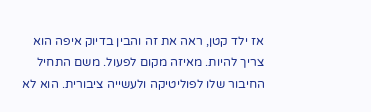אז ילד קטן, ראה את זה והבין בדיוק איפה הוא צריך להיות. מאיזה מקום לפעול. משם התחיל החיבור שלו לפוליטיקה ולעשייה ציבורית. הוא לא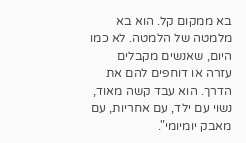בא ממקום קל. הוא בא מלמטה של הלמטה. לא כמו היום, שאנשים מקבלים עזרה או דוחפים להם את הדרך. הוא עבד קשה מאוד, נשוי עם ילד, עם אחריות, עם מאבק יומיומי".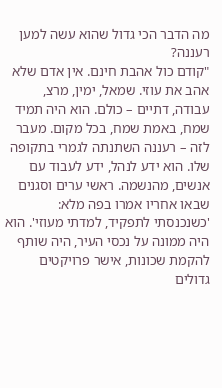מה הדבר הכי גדול שהוא עשה למען רעננה?
"קודם כול אהבת חינם. אין אדם שלא אהב את עוזי. שמאל, ימין, מרצ, עבודה, דתיים – כולם. הוא היה תמיד שמח, באמת שמח, בכל מקום. מעבר לזה – רעננה השתנתה לגמרי בתקופה שלו. הוא ידע לנהל, ידע לעבוד עם אנשים, מהנשמה. ראשי ערים וסגנים שבאו אחריו אמרו בפה מלא: 'כשנכנסתי לתפקיד, למדתי מעוזי'. הוא היה ממונה על נכסי העיר, היה שותף להקמת שכונות, אישר פרויקטים גדולים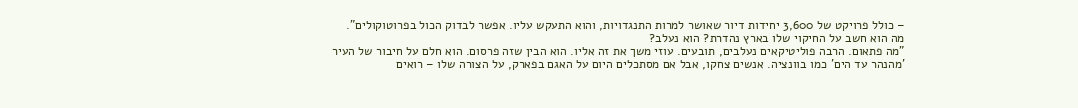– כולל פרויקט של 3,600 יחידות דיור שאושר למרות התנגדויות, והוא התעקש עליו. אפשר לבדוק הכול בפרוטוקולים".
מה הוא חשב על החיקוי שלו בארץ נהדרת? הוא נעלב?
"מה פתאום. הרבה פוליטיקאים נעלבים, תובעים. עוזי משך את זה אליו. הוא הבין שזה פרסום. הוא חלם על חיבור של העיר 'מהנהר עד הים' כמו בוונציה. אנשים צחקו, אבל אם מסתכלים היום על האגם בפארק, על הצורה שלו – רואים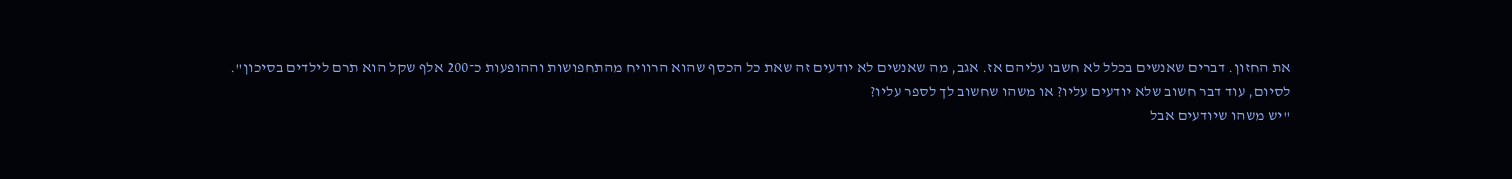את החזון. דברים שאנשים בכלל לא חשבו עליהם אז. אגב, מה שאנשים לא יודעים זה שאת כל הכסף שהוא הרוויח מהתחפושות וההופעות כ־200 אלף שקל הוא תרם לילדים בסיכון".
לסיום, עוד דבר חשוב שלא יודעים עליו? או משהו שחשוב לך לספר עליו?
"יש משהו שיודעים אבל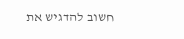חשוב להדגיש את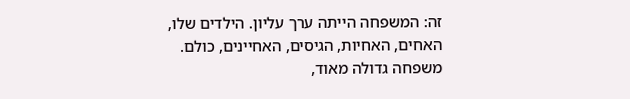זה: המשפחה הייתה ערך עליון. הילדים שלו, האחים, האחיות, הגיסים, האחיינים, כולם. משפחה גדולה מאוד,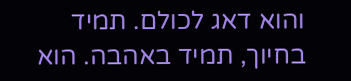והוא דאג לכולם. תמיד בחיוך, תמיד באהבה. הוא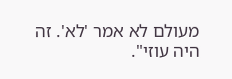מעולם לא אמר 'לא'. זה היה עוזי".